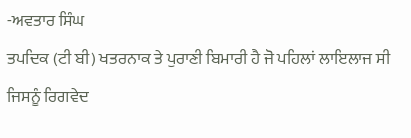-ਅਵਤਾਰ ਸਿੰਘ
ਤਪਦਿਕ (ਟੀ ਬੀ) ਖਤਰਨਾਕ ਤੇ ਪੁਰਾਣੀ ਬਿਮਾਰੀ ਹੈ ਜੋ ਪਹਿਲਾਂ ਲਾਇਲਾਜ ਸੀ ਜਿਸਨੂੰ ਰਿਗਵੇਦ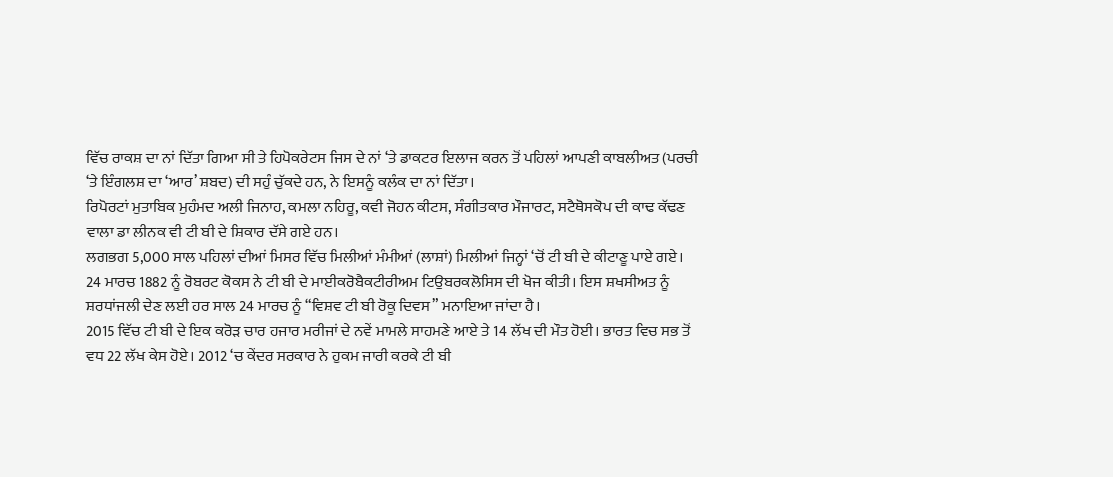ਵਿੱਚ ਰਾਕਸ਼ ਦਾ ਨਾਂ ਦਿੱਤਾ ਗਿਆ ਸੀ ਤੇ ਹਿਪੋਕਰੇਟਸ ਜਿਸ ਦੇ ਨਾਂ ‘ਤੇ ਡਾਕਟਰ ਇਲਾਜ ਕਰਨ ਤੋਂ ਪਹਿਲਾਂ ਆਪਣੀ ਕਾਬਲੀਅਤ (ਪਰਚੀ ‘ਤੇ ਇੰਗਲਸ਼ ਦਾ ‘ਆਰ’ ਸ਼ਬਦ) ਦੀ ਸਹੁੰ ਚੁੱਕਦੇ ਹਨ, ਨੇ ਇਸਨੂੰ ਕਲੰਕ ਦਾ ਨਾਂ ਦਿੱਤਾ।
ਰਿਪੋਰਟਾਂ ਮੁਤਾਬਿਕ ਮੁਹੰਮਦ ਅਲੀ ਜਿਨਾਹ, ਕਮਲਾ ਨਹਿਰੂ, ਕਵੀ ਜੋਹਨ ਕੀਟਸ, ਸੰਗੀਤਕਾਰ ਮੌਜਾਰਟ, ਸਟੈਥੋਸਕੋਪ ਦੀ ਕਾਢ ਕੱਢਣ ਵਾਲਾ ਡਾ ਲੀਨਕ ਵੀ ਟੀ ਬੀ ਦੇ ਸ਼ਿਕਾਰ ਦੱਸੇ ਗਏ ਹਨ।
ਲਗਭਗ 5,000 ਸਾਲ ਪਹਿਲਾਂ ਦੀਆਂ ਮਿਸਰ ਵਿੱਚ ਮਿਲੀਆਂ ਮੰਮੀਆਂ (ਲਾਸ਼ਾਂ) ਮਿਲੀਆਂ ਜਿਨ੍ਹਾਂ ‘ਚੋਂ ਟੀ ਬੀ ਦੇ ਕੀਟਾਣੂ ਪਾਏ ਗਏ।
24 ਮਾਰਚ 1882 ਨੂੰ ਰੋਬਰਟ ਕੋਕਸ ਨੇ ਟੀ ਬੀ ਦੇ ਮਾਈਕਰੋਬੈਕਟੀਰੀਅਮ ਟਿਉਬਰਕਲੋਸਿਸ ਦੀ ਖੋਜ ਕੀਤੀ। ਇਸ ਸ਼ਖਸੀਅਤ ਨੂੰ ਸ਼ਰਧਾਂਜਲੀ ਦੇਣ ਲਈ ਹਰ ਸਾਲ 24 ਮਾਰਚ ਨੂੰ “ਵਿਸ਼ਵ ਟੀ ਬੀ ਰੋਕੂ ਦਿਵਸ” ਮਨਾਇਆ ਜਾਂਦਾ ਹੈ।
2015 ਵਿੱਚ ਟੀ ਬੀ ਦੇ ਇਕ ਕਰੋੜ ਚਾਰ ਹਜਾਰ ਮਰੀਜਾਂ ਦੇ ਨਵੇਂ ਮਾਮਲੇ ਸਾਹਮਣੇ ਆਏ ਤੇ 14 ਲੱਖ ਦੀ ਮੌਤ ਹੋਈ। ਭਾਰਤ ਵਿਚ ਸਭ ਤੋਂ ਵਧ 22 ਲੱਖ ਕੇਸ ਹੋਏ। 2012 ‘ਚ ਕੇਂਦਰ ਸਰਕਾਰ ਨੇ ਹੁਕਮ ਜਾਰੀ ਕਰਕੇ ਟੀ ਬੀ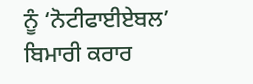ਨੂੰ ‘ਨੋਟੀਫਾਈਏਬਲ’ ਬਿਮਾਰੀ ਕਰਾਰ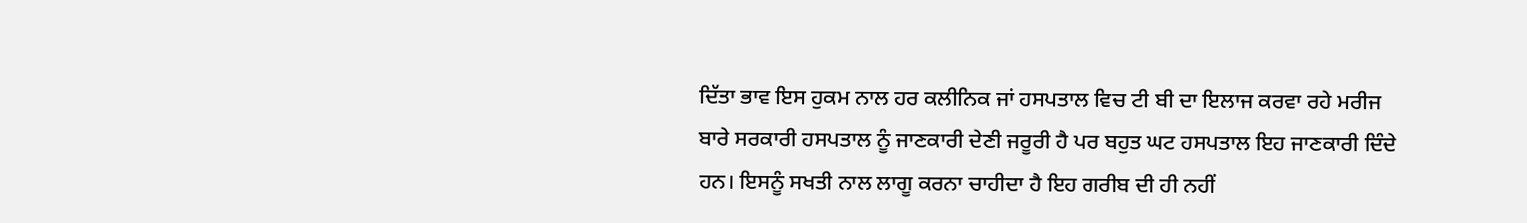ਦਿੱਤਾ ਭਾਵ ਇਸ ਹੁਕਮ ਨਾਲ ਹਰ ਕਲੀਨਿਕ ਜਾਂ ਹਸਪਤਾਲ ਵਿਚ ਟੀ ਬੀ ਦਾ ਇਲਾਜ ਕਰਵਾ ਰਹੇ ਮਰੀਜ ਬਾਰੇ ਸਰਕਾਰੀ ਹਸਪਤਾਲ ਨੂੰ ਜਾਣਕਾਰੀ ਦੇਣੀ ਜਰੂਰੀ ਹੈ ਪਰ ਬਹੁਤ ਘਟ ਹਸਪਤਾਲ ਇਹ ਜਾਣਕਾਰੀ ਦਿੰਦੇ ਹਨ। ਇਸਨੂੰ ਸਖਤੀ ਨਾਲ ਲਾਗੂ ਕਰਨਾ ਚਾਹੀਦਾ ਹੈ ਇਹ ਗਰੀਬ ਦੀ ਹੀ ਨਹੀਂ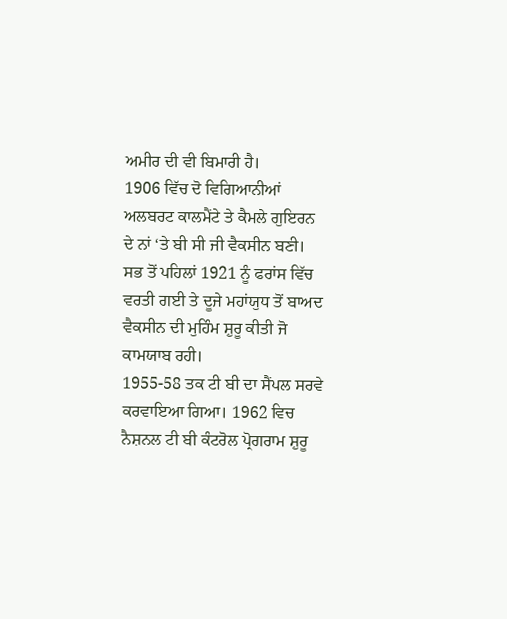ਅਮੀਰ ਦੀ ਵੀ ਬਿਮਾਰੀ ਹੈ।
1906 ਵਿੱਚ ਦੋ ਵਿਗਿਆਨੀਆਂ ਅਲਬਰਟ ਕਾਲਮੈਂਟੇ ਤੇ ਕੈਮਲੇ ਗੁਇਰਨ ਦੇ ਨਾਂ ‘ਤੇ ਬੀ ਸੀ ਜੀ ਵੈਕਸੀਨ ਬਣੀ। ਸਭ ਤੋਂ ਪਹਿਲਾਂ 1921 ਨੂੰ ਫਰਾਂਸ ਵਿੱਚ ਵਰਤੀ ਗਈ ਤੇ ਦੂਜੇ ਮਹਾਂਯੁਧ ਤੋਂ ਬਾਅਦ ਵੈਕਸੀਨ ਦੀ ਮੁਹਿੰਮ ਸ਼ੁਰੂ ਕੀਤੀ ਜੋ ਕਾਮਯਾਬ ਰਹੀ।
1955-58 ਤਕ ਟੀ ਬੀ ਦਾ ਸੈਂਪਲ ਸਰਵੇ ਕਰਵਾਇਆ ਗਿਆ। 1962 ਵਿਚ ਨੈਸ਼ਨਲ ਟੀ ਬੀ ਕੰਟਰੋਲ ਪ੍ਰੋਗਰਾਮ ਸ਼ੁਰੂ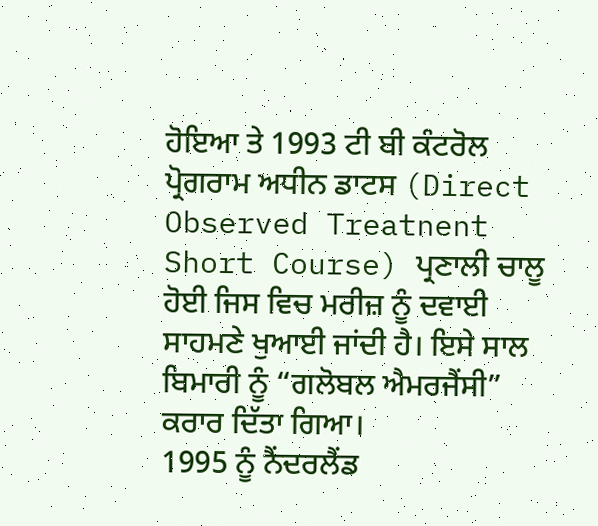ਹੋਇਆ ਤੇ 1993 ਟੀ ਬੀ ਕੰਟਰੋਲ ਪ੍ਰੋਗਰਾਮ ਅਧੀਨ ਡਾਟਸ (Direct Observed Treatnent Short Course) ਪ੍ਰਣਾਲੀ ਚਾਲੂ ਹੋਈ ਜਿਸ ਵਿਚ ਮਰੀਜ਼ ਨੂੰ ਦਵਾਈ ਸਾਹਮਣੇ ਖੁਆਈ ਜਾਂਦੀ ਹੈ। ਇਸੇ ਸਾਲ ਬਿਮਾਰੀ ਨੂੰ “ਗਲੋਬਲ ਐਮਰਜੈਂਸੀ” ਕਰਾਰ ਦਿੱਤਾ ਗਿਆ।
1995 ਨੂੰ ਨੈਂਦਰਲੈਂਡ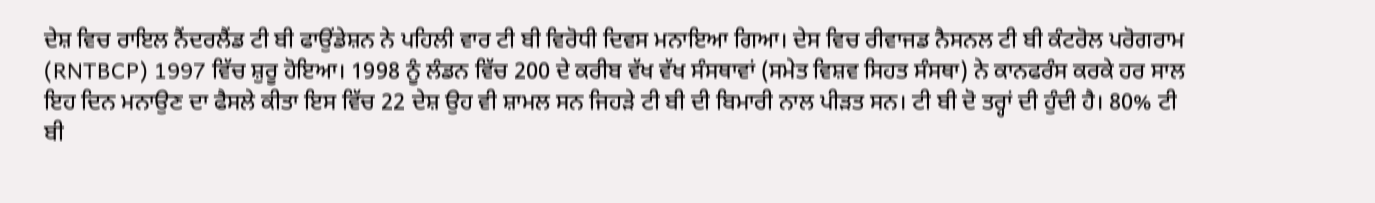ਦੇਸ਼ ਵਿਚ ਰਾਇਲ ਨੈਂਦਰਲੈਂਡ ਟੀ ਬੀ ਫਾਉਂਡੇਸ਼ਨ ਨੇ ਪਹਿਲੀ ਵਾਰ ਟੀ ਬੀ ਵਿਰੋਧੀ ਦਿਵਸ ਮਨਾਇਆ ਗਿਆ। ਦੇਸ ਵਿਚ ਰੀਵਾਜਡ ਨੈਸਨਲ ਟੀ ਬੀ ਕੰਟਰੋਲ ਪਰੋਗਰਾਮ (RNTBCP) 1997 ਵਿੱਚ ਸ਼ੁਰੂ ਹੋਇਆ। 1998 ਨੂੰ ਲੰਡਨ ਵਿੱਚ 200 ਦੇ ਕਰੀਬ ਵੱਖ ਵੱਖ ਸੰਸਥਾਵਾਂ (ਸਮੇਤ ਵਿਸ਼ਵ ਸਿਹਤ ਸੰਸਥਾ) ਨੇ ਕਾਨਫਰੰਸ ਕਰਕੇ ਹਰ ਸਾਲ ਇਹ ਦਿਨ ਮਨਾਉਣ ਦਾ ਫੈਸਲੇ ਕੀਤਾ ਇਸ ਵਿੱਚ 22 ਦੇਸ਼ ਉਹ ਵੀ ਸ਼ਾਮਲ ਸਨ ਜਿਹੜੇ ਟੀ ਬੀ ਦੀ ਬਿਮਾਰੀ ਨਾਲ ਪੀੜਤ ਸਨ। ਟੀ ਬੀ ਦੋ ਤਰ੍ਹਾਂ ਦੀ ਹੁੰਦੀ ਹੈ। 80% ਟੀ ਬੀ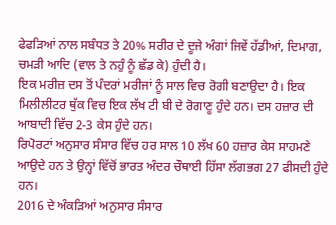ਫੇਫੜਿਆਂ ਨਾਲ ਸਬੰਧਤ ਤੇ 20% ਸਰੀਰ ਦੇ ਦੂਜੇ ਅੰਗਾਂ ਜਿਵੇਂ ਹੱਡੀਆਂ, ਦਿਮਾਗ, ਚਮੜੀ ਆਦਿ (ਵਾਲ ਤੇ ਨਹੁੰ ਨੂੰ ਛੱਡ ਕੇ) ਹੁੰਦੀ ਹੈ।
ਇਕ ਮਰੀਜ਼ ਦਸ ਤੋਂ ਪੰਦਰਾਂ ਮਰੀਜਾਂ ਨੂੰ ਸਾਲ ਵਿਚ ਰੋਗੀ ਬਣਾਉਦਾ ਹੈ। ਇਕ ਮਿਲੀਲੀਟਰ ਥੁੱਕ ਵਿਚ ਇਕ ਲੱਖ ਟੀ ਬੀ ਦੇ ਰੋਗਾਣੂ ਹੁੰਦੇ ਹਨ। ਦਸ ਹਜ਼ਾਰ ਦੀ ਆਬਾਦੀ ਵਿੱਚ 2-3 ਕੇਸ ਹੁੰਦੇ ਹਨ।
ਰਿਪੋਰਟਾਂ ਅਨੁਸਾਰ ਸੰਸਾਰ ਵਿੱਚ ਹਰ ਸਾਲ 10 ਲੱਖ 60 ਹਜ਼ਾਰ ਕੇਸ ਸਾਹਮਣੇ ਆਉਦੇ ਹਨ ਤੇ ਉਨ੍ਹਾਂ ਵਿੱਚੋਂ ਭਾਰਤ ਅੰਦਰ ਚੌਥਾਈ ਹਿੱਸਾ ਲੱਗਭਗ 27 ਫੀਸਦੀ ਹੁੰਦੇ ਹਨ।
2016 ਦੇ ਅੰਕੜਿਆਂ ਅਨੁਸਾਰ ਸੰਸਾਰ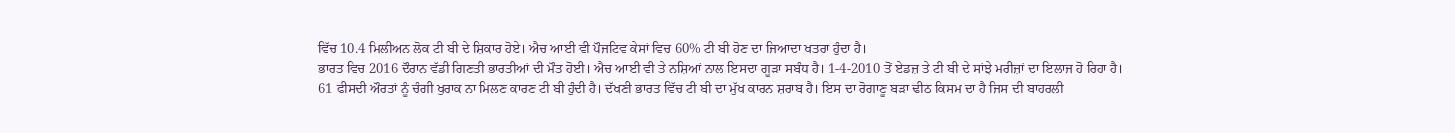ਵਿੱਚ 10.4 ਮਿਲੀਅਨ ਲੋਕ ਟੀ ਬੀ ਦੇ ਸ਼ਿਕਾਰ ਹੋਏ। ਐਚ ਆਈ ਵੀ ਪੌਜਟਿਵ ਕੇਸਾਂ ਵਿਚ 60% ਟੀ ਬੀ ਹੋਣ ਦਾ ਜਿਆਦਾ ਖਤਰਾ ਹੁੰਦਾ ਹੈ।
ਭਾਰਤ ਵਿਚ 2016 ਦੌਰਾਨ ਵੱਡੀ ਗਿਣਤੀ ਭਾਰਤੀਆਂ ਦੀ ਮੌਤ ਹੋਈ। ਐਚ ਆਈ ਵੀ ਤੇ ਨਸ਼ਿਆਂ ਨਾਲ ਇਸਦਾ ਗੂੜਾ ਸਬੰਧ ਹੈ। 1-4-2010 ਤੋਂ ਏਡਜ਼ ਤੇ ਟੀ ਬੀ ਦੇ ਸਾਂਝੇ ਮਰੀਜ਼ਾਂ ਦਾ ਇਲਾਜ ਹੋ ਰਿਹਾ ਹੈ।
61 ਫੀਸਦੀ ਔਰਤਾਂ ਨੂੰ ਚੰਗੀ ਖੁਰਾਕ ਨਾ ਮਿਲਣ ਕਾਰਣ ਟੀ ਬੀ ਹੁੰਦੀ ਹੈ। ਦੱਖਣੀ ਭਾਰਤ ਵਿੱਚ ਟੀ ਬੀ ਦਾ ਮੁੱਖ ਕਾਰਨ ਸ਼ਰਾਬ ਹੈ। ਇਸ ਦਾ ਰੋਗਾਣੂ ਬੜਾ ਢੀਠ ਕਿਸਮ ਦਾ ਹੈ ਜਿਸ ਦੀ ਬਾਹਰਲੀ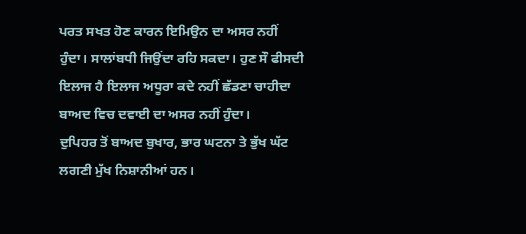ਪਰਤ ਸਖਤ ਹੋਣ ਕਾਰਨ ਇਮਿਉਨ ਦਾ ਅਸਰ ਨਹੀਂ ਹੁੰਦਾ। ਸਾਲਾਂਬਧੀ ਜਿਉਂਦਾ ਰਹਿ ਸਕਦਾ। ਹੁਣ ਸੌ ਫੀਸਦੀ ਇਲਾਜ ਹੈ ਇਲਾਜ ਅਧੂਰਾ ਕਦੇ ਨਹੀਂ ਛੱਡਣਾ ਚਾਹੀਦਾ ਬਾਅਦ ਵਿਚ ਦਵਾਈ ਦਾ ਅਸਰ ਨਹੀਂ ਹੁੰਦਾ।
ਦੁਪਿਹਰ ਤੋਂ ਬਾਅਦ ਬੁਖਾਰ, ਭਾਰ ਘਟਨਾ ਤੇ ਭੁੱਖ ਘੱਟ ਲਗਣੀ ਮੁੱਖ ਨਿਸ਼ਾਨੀਆਂ ਹਨ।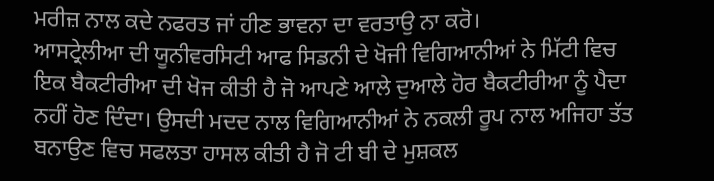ਮਰੀਜ਼ ਨਾਲ ਕਦੇ ਨਫਰਤ ਜਾਂ ਹੀਣ ਭਾਵਨਾ ਦਾ ਵਰਤਾਉ ਨਾ ਕਰੋ।
ਆਸਟ੍ਰੇਲੀਆ ਦੀ ਯੂਨੀਵਰਸਿਟੀ ਆਫ ਸਿਡਨੀ ਦੇ ਖੋਜੀ ਵਿਗਿਆਨੀਆਂ ਨੇ ਮਿੱਟੀ ਵਿਚ ਇਕ ਬੈਕਟੀਰੀਆ ਦੀ ਖੋਜ ਕੀਤੀ ਹੈ ਜੋ ਆਪਣੇ ਆਲੇ ਦੁਆਲੇ ਹੋਰ ਬੈਕਟੀਰੀਆ ਨੂੰ ਪੈਦਾ ਨਹੀਂ ਹੋਣ ਦਿੰਦਾ। ਉਸਦੀ ਮਦਦ ਨਾਲ ਵਿਗਿਆਨੀਆਂ ਨੇ ਨਕਲੀ ਰੂਪ ਨਾਲ ਅਜਿਹਾ ਤੱਤ ਬਨਾਉਣ ਵਿਚ ਸਫਲਤਾ ਹਾਸਲ ਕੀਤੀ ਹੈ ਜੋ ਟੀ ਬੀ ਦੇ ਮੁਸ਼ਕਲ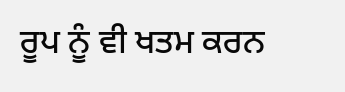ਰੂਪ ਨੂੰ ਵੀ ਖਤਮ ਕਰਨ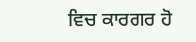ਵਿਚ ਕਾਰਗਰ ਹੋ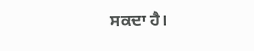ਸਕਦਾ ਹੈ।